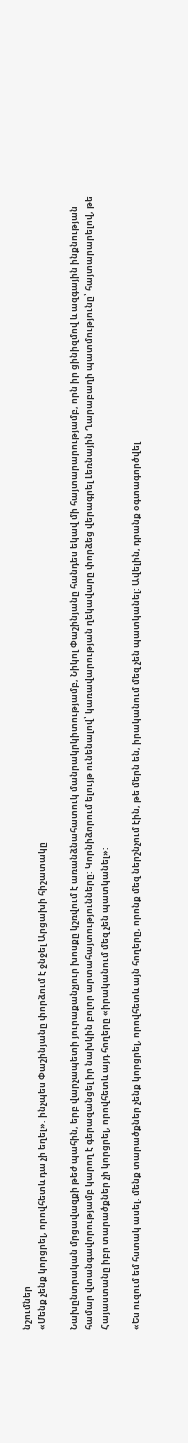նշումներ
«Մենք չենք կորցրել, որովհետև դա չի եղել». ինչպես Փաշինյանը փորձում է ջնջել Արցախի հիշատակը

Նախընտրական մրցավազքի թեժ պահին, երբ վարչապետի յուրաքանչյուր խոսքը կշռվում է առանձնահատուկ մանրակրկիտությամբ, Նիկոլ Փաշինյանը հանդես եկավ մի հայտարարությամբ, որն իր ցինիզմով և ազգային ինքնության համար վտանգավորությամբ կարող է գերազանցել իր նախկին բոլոր արտահայտությունները: Կորնիձորում ելույթ ունենալով՝ կառավարության ղեկավարը փորձեց վերագրել Լեռնային Ղարաբաղի պատմությունը՝ հայտարարելով, թե Հայաստանը իբր տարածքներ չի կորցրել, որովհետև այդ հողերը «իրականում մեզ չեն պատկանել»:

«Ես ուզում եմ հստակ ասել. մենք տարածքներ չենք կորցրել, որովհետև այն հողերը, որոնք մեզ ներշնչում էին, թե մերն են, իրականում մեզ չեն պատկանել: Ավելին, դրանք օգտագործվել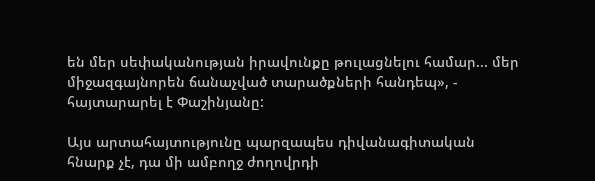են մեր սեփականության իրավունքը թուլացնելու համար... մեր միջազգայնորեն ճանաչված տարածքների հանդեպ», - հայտարարել է Փաշինյանը:

Այս արտահայտությունը պարզապես դիվանագիտական հնարք չէ, դա մի ամբողջ ժողովրդի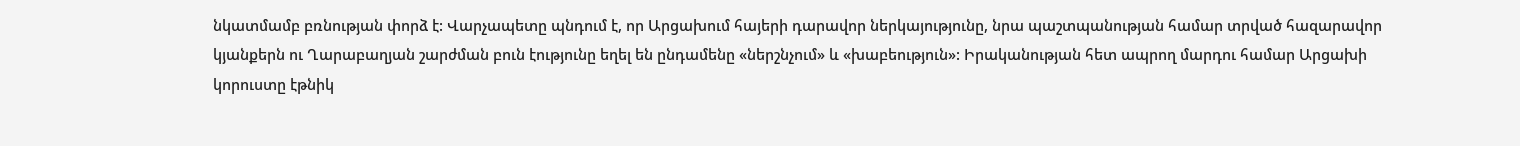նկատմամբ բռնության փորձ է: Վարչապետը պնդում է, որ Արցախում հայերի դարավոր ներկայությունը, նրա պաշտպանության համար տրված հազարավոր կյանքերն ու Ղարաբաղյան շարժման բուն էությունը եղել են ընդամենը «ներշնչում» և «խաբեություն»: Իրականության հետ ապրող մարդու համար Արցախի կորուստը էթնիկ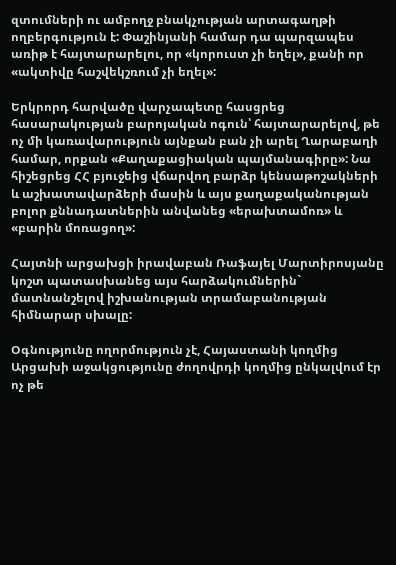զտումների ու ամբողջ բնակչության արտագաղթի ողբերգություն է: Փաշինյանի համար դա պարզապես առիթ է հայտարարելու, որ «կորուստ չի եղել», քանի որ «ակտիվը հաշվեկշռում չի եղել»:

Երկրորդ հարվածը վարչապետը հասցրեց հասարակության բարոյական ոգուն՝ հայտարարելով, թե ոչ մի կառավարություն այնքան բան չի արել Ղարաբաղի համար, որքան «Քաղաքացիական պայմանագիրը»: Նա հիշեցրեց ՀՀ բյուջեից վճարվող բարձր կենսաթոշակների և աշխատավարձերի մասին և այս քաղաքականության բոլոր քննադատներին անվանեց «երախտամոռ» և «բարին մոռացող»:

Հայտնի արցախցի իրավաբան Ռաֆայել Մարտիրոսյանը կոշտ պատասխանեց այս հարձակումներին` մատնանշելով իշխանության տրամաբանության հիմնարար սխալը:

Օգնությունը ողորմություն չէ, Հայաստանի կողմից Արցախի աջակցությունը ժողովրդի կողմից ընկալվում էր ոչ թե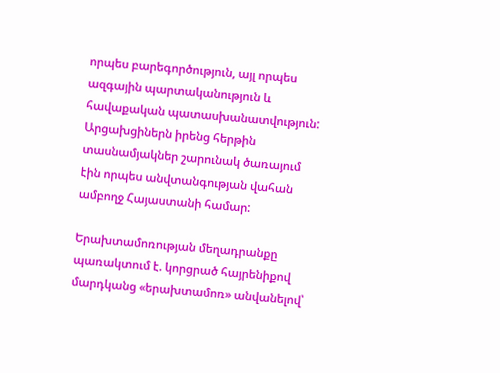որպես բարեգործություն, այլ որպես ազգային պարտականություն և հավաքական պատասխանատվություն: Արցախցիներն իրենց հերթին տասնամյակներ շարունակ ծառայում էին որպես անվտանգության վահան ամբողջ Հայաստանի համար:

Երախտամոռության մեղադրանքը պառակտում է. կորցրած հայրենիքով մարդկանց «երախտամոռ» անվանելով՝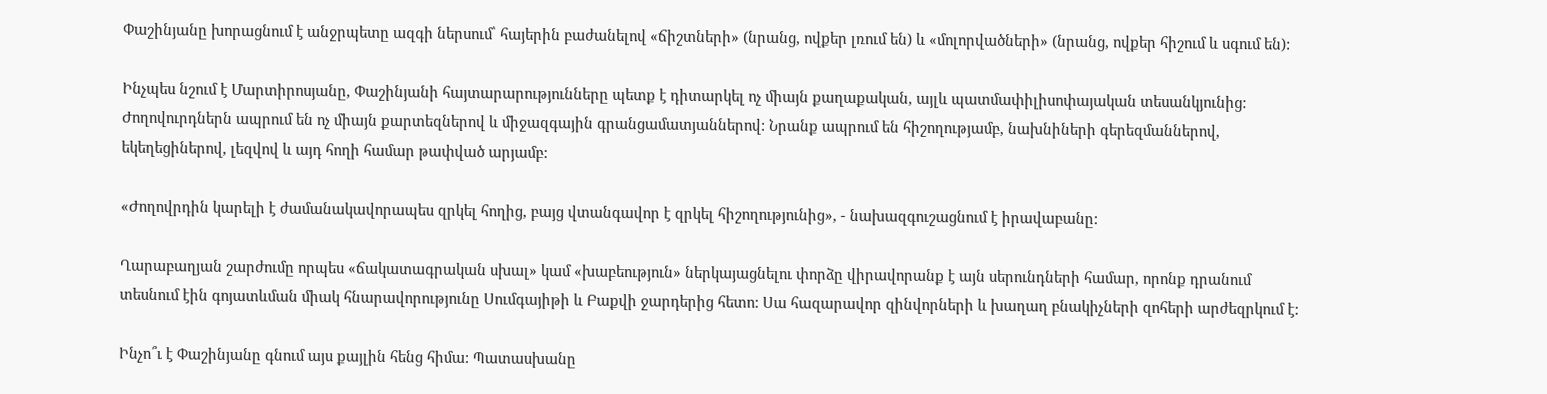Փաշինյանը խորացնում է անջրպետը ազգի ներսում՝ հայերին բաժանելով «ճիշտների» (նրանց, ովքեր լռում են) և «մոլորվածների» (նրանց, ովքեր հիշում և սգում են):

Ինչպես նշում է Մարտիրոսյանը, Փաշինյանի հայտարարությունները պետք է դիտարկել ոչ միայն քաղաքական, այլև պատմափիլիսոփայական տեսանկյունից: Ժողովուրդներն ապրում են ոչ միայն քարտեզներով և միջազգային գրանցամատյաններով: Նրանք ապրում են հիշողությամբ, նախնիների գերեզմաններով, եկեղեցիներով, լեզվով և այդ հողի համար թափված արյամբ:

«Ժողովրդին կարելի է ժամանակավորապես զրկել հողից, բայց վտանգավոր է զրկել հիշողությունից», - նախազգուշացնում է իրավաբանը:

Ղարաբաղյան շարժումը որպես «ճակատագրական սխալ» կամ «խաբեություն» ներկայացնելու փորձը վիրավորանք է այն սերունդների համար, որոնք դրանում տեսնում էին գոյատևման միակ հնարավորությունը Սումգայիթի և Բաքվի ջարդերից հետո: Սա հազարավոր զինվորների և խաղաղ բնակիչների զոհերի արժեզրկում է:

Ինչո՞ւ է Փաշինյանը գնում այս քայլին հենց հիմա: Պատասխանը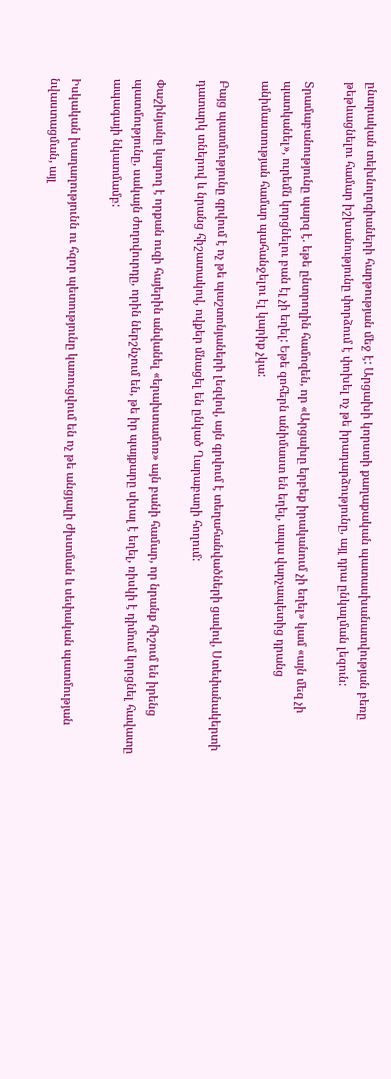ընտրական տեխնոլոգիաների հարթության մեջ է: Արցախի կորստի քաղաքական պատասխանատվության բեռը թեթևացնելու համար իշխանությունը փորձում է փոխել ոչ թե իրադարձությունը, այլ դրա ընկալման լեզուն:

Տրամաբանությունը պարզ է. եթե ընտրողին համոզեն, որ «Արցախը երբեք իրականում չի եղել» կամ «այն մեզ չի պատկանել», ուրեմն կորցնելու բան էլ չի եղել: Եթե զոհերն անիմաստ են եղել, ապա վարչապետից դրանց անիմաստության համար պահանջելու էլ կարիք չկա:

Բայց պատմությունը գրվում է ոչ թե պաշտոնյաների լեզվով, այն գրվում է տեղահանվածների ցավով, Ստեփանակերտի դատարկ տներով և նրանց հիշատակով, ովքեր մնացել են ընկած Ղարաբաղի հողում:

Փաշինյանը կարող է որքան ուզի հայերին անվանել «երախտամոռ» այն բանի համար, որ նրանք հիշում են իրենց պատմությունը, սակայն ժողովուրդը, որին ներշնչում են, թե իր պայքարը սխալ է եղել, ռիսկի է դիմում կորցնել հավատը ապագայի նկատմամբ:

Իսկական խաղաղությունն ու հզոր պետությունը կառուցվում են ոչ թե անցյալի ժխտման և սեփական պատմության նվաստացման, այլ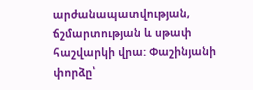արժանապատվության, ճշմարտության և սթափ հաշվարկի վրա: Փաշինյանի փորձը՝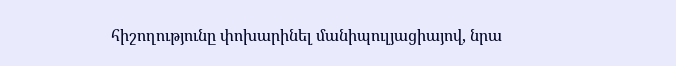հիշողությունը փոխարինել մանիպուլյացիայով, նրա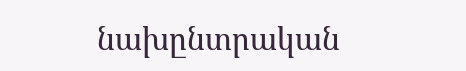նախընտրական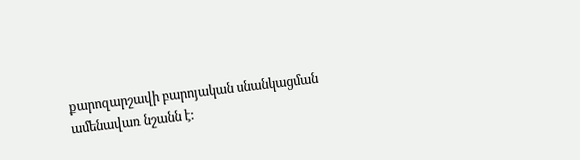քարոզարշավի բարոյական սնանկացման ամենավառ նշանն է: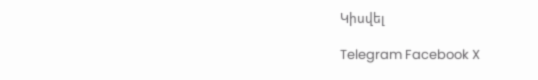Կիսվել

Telegram Facebook X